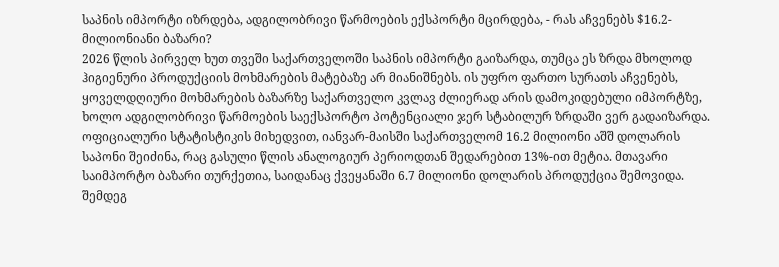საპნის იმპორტი იზრდება, ადგილობრივი წარმოების ექსპორტი მცირდება, - რას აჩვენებს $16.2-მილიონიანი ბაზარი?
2026 წლის პირველ ხუთ თვეში საქართველოში საპნის იმპორტი გაიზარდა, თუმცა ეს ზრდა მხოლოდ ჰიგიენური პროდუქციის მოხმარების მატებაზე არ მიანიშნებს. ის უფრო ფართო სურათს აჩვენებს, ყოველდღიური მოხმარების ბაზარზე საქართველო კვლავ ძლიერად არის დამოკიდებული იმპორტზე, ხოლო ადგილობრივი წარმოების საექსპორტო პოტენციალი ჯერ სტაბილურ ზრდაში ვერ გადაიზარდა. ოფიციალური სტატისტიკის მიხედვით, იანვარ-მაისში საქართველომ 16.2 მილიონი აშშ დოლარის საპონი შეიძინა, რაც გასული წლის ანალოგიურ პერიოდთან შედარებით 13%-ით მეტია. მთავარი საიმპორტო ბაზარი თურქეთია, საიდანაც ქვეყანაში 6.7 მილიონი დოლარის პროდუქცია შემოვიდა. შემდეგ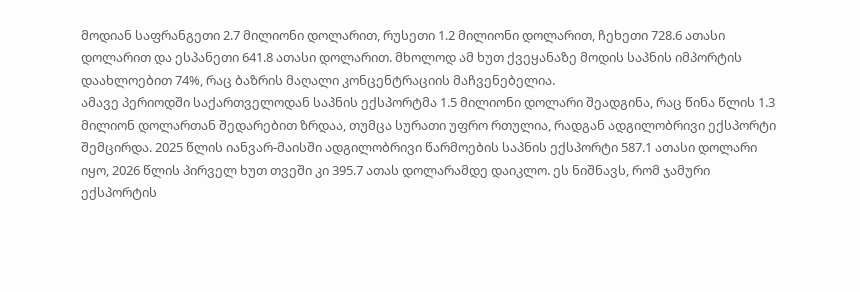მოდიან საფრანგეთი 2.7 მილიონი დოლარით, რუსეთი 1.2 მილიონი დოლარით, ჩეხეთი 728.6 ათასი დოლარით და ესპანეთი 641.8 ათასი დოლარით. მხოლოდ ამ ხუთ ქვეყანაზე მოდის საპნის იმპორტის დაახლოებით 74%, რაც ბაზრის მაღალი კონცენტრაციის მაჩვენებელია.
ამავე პერიოდში საქართველოდან საპნის ექსპორტმა 1.5 მილიონი დოლარი შეადგინა, რაც წინა წლის 1.3 მილიონ დოლართან შედარებით ზრდაა, თუმცა სურათი უფრო რთულია, რადგან ადგილობრივი ექსპორტი შემცირდა. 2025 წლის იანვარ-მაისში ადგილობრივი წარმოების საპნის ექსპორტი 587.1 ათასი დოლარი იყო, 2026 წლის პირველ ხუთ თვეში კი 395.7 ათას დოლარამდე დაიკლო. ეს ნიშნავს, რომ ჯამური ექსპორტის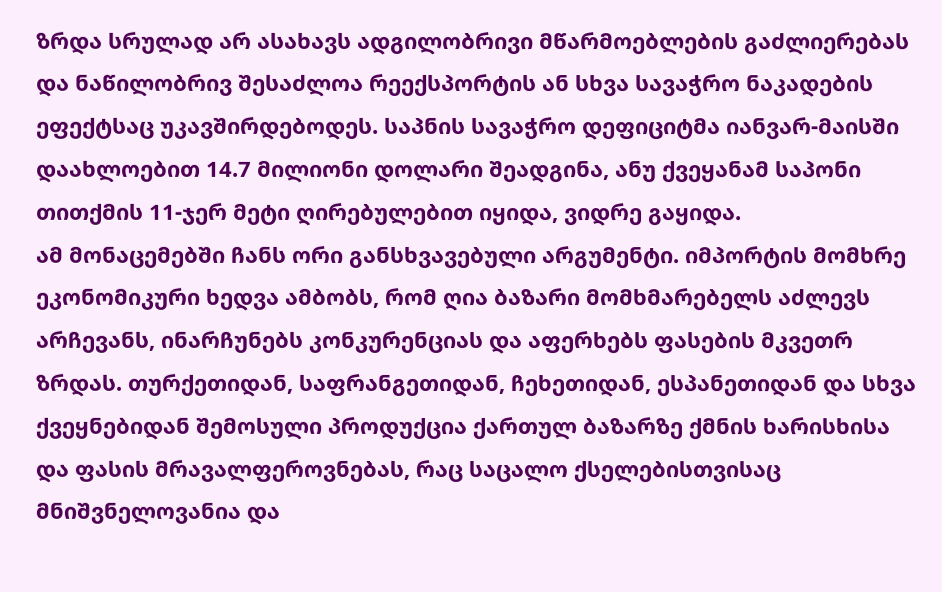ზრდა სრულად არ ასახავს ადგილობრივი მწარმოებლების გაძლიერებას და ნაწილობრივ შესაძლოა რეექსპორტის ან სხვა სავაჭრო ნაკადების ეფექტსაც უკავშირდებოდეს. საპნის სავაჭრო დეფიციტმა იანვარ-მაისში დაახლოებით 14.7 მილიონი დოლარი შეადგინა, ანუ ქვეყანამ საპონი თითქმის 11-ჯერ მეტი ღირებულებით იყიდა, ვიდრე გაყიდა.
ამ მონაცემებში ჩანს ორი განსხვავებული არგუმენტი. იმპორტის მომხრე ეკონომიკური ხედვა ამბობს, რომ ღია ბაზარი მომხმარებელს აძლევს არჩევანს, ინარჩუნებს კონკურენციას და აფერხებს ფასების მკვეთრ ზრდას. თურქეთიდან, საფრანგეთიდან, ჩეხეთიდან, ესპანეთიდან და სხვა ქვეყნებიდან შემოსული პროდუქცია ქართულ ბაზარზე ქმნის ხარისხისა და ფასის მრავალფეროვნებას, რაც საცალო ქსელებისთვისაც მნიშვნელოვანია და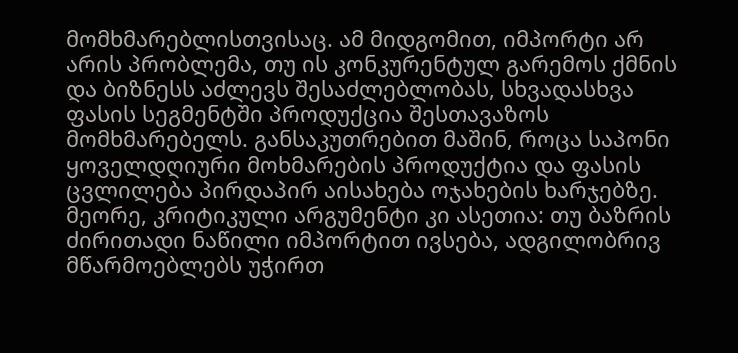მომხმარებლისთვისაც. ამ მიდგომით, იმპორტი არ არის პრობლემა, თუ ის კონკურენტულ გარემოს ქმნის და ბიზნესს აძლევს შესაძლებლობას, სხვადასხვა ფასის სეგმენტში პროდუქცია შესთავაზოს მომხმარებელს. განსაკუთრებით მაშინ, როცა საპონი ყოველდღიური მოხმარების პროდუქტია და ფასის ცვლილება პირდაპირ აისახება ოჯახების ხარჯებზე.
მეორე, კრიტიკული არგუმენტი კი ასეთია: თუ ბაზრის ძირითადი ნაწილი იმპორტით ივსება, ადგილობრივ მწარმოებლებს უჭირთ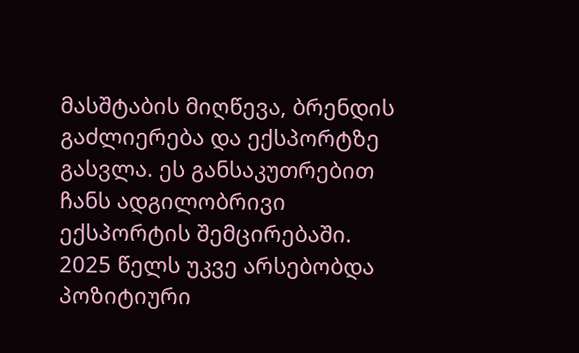მასშტაბის მიღწევა, ბრენდის გაძლიერება და ექსპორტზე გასვლა. ეს განსაკუთრებით ჩანს ადგილობრივი ექსპორტის შემცირებაში. 2025 წელს უკვე არსებობდა პოზიტიური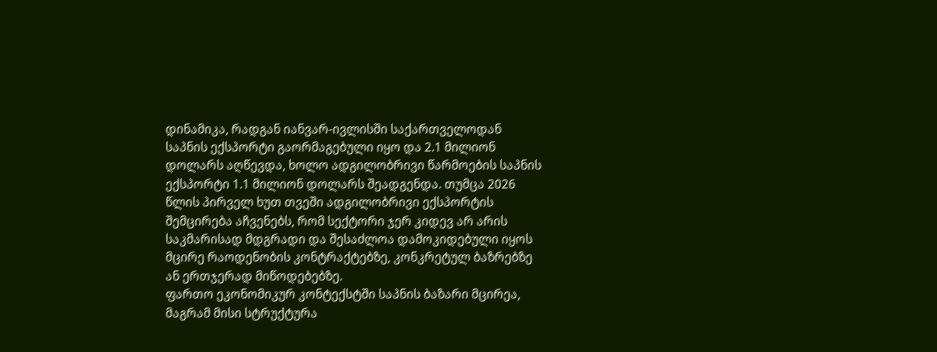დინამიკა, რადგან იანვარ-ივლისში საქართველოდან საპნის ექსპორტი გაორმაგებული იყო და 2.1 მილიონ დოლარს აღწევდა, ხოლო ადგილობრივი წარმოების საპნის ექსპორტი 1.1 მილიონ დოლარს შეადგენდა. თუმცა 2026 წლის პირველ ხუთ თვეში ადგილობრივი ექსპორტის შემცირება აჩვენებს, რომ სექტორი ჯერ კიდევ არ არის საკმარისად მდგრადი და შესაძლოა დამოკიდებული იყოს მცირე რაოდენობის კონტრაქტებზე, კონკრეტულ ბაზრებზე ან ერთჯერად მიწოდებებზე.
ფართო ეკონომიკურ კონტექსტში საპნის ბაზარი მცირეა, მაგრამ მისი სტრუქტურა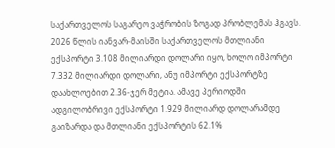საქართველოს საგარეო ვაჭრობის ზოგად პრობლემას ჰგავს. 2026 წლის იანვარ-მაისში საქართველოს მთლიანი ექსპორტი 3.108 მილიარდი დოლარი იყო, ხოლო იმპორტი 7.332 მილიარდი დოლარი, ანუ იმპორტი ექსპორტზე დაახლოებით 2.36-ჯერ მეტია. ამავე პერიოდში ადგილობრივი ექსპორტი 1.929 მილიარდ დოლარამდე გაიზარდა და მთლიანი ექსპორტის 62.1%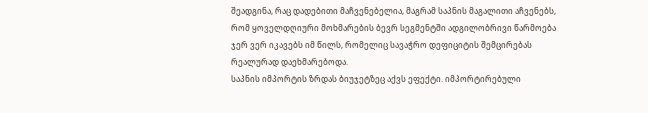შეადგინა, რაც დადებითი მაჩვენებელია, მაგრამ საპნის მაგალითი აჩვენებს, რომ ყოველდღიური მოხმარების ბევრ სეგმენტში ადგილობრივი წარმოება ჯერ ვერ იკავებს იმ წილს, რომელიც სავაჭრო დეფიციტის შემცირებას რეალურად დაეხმარებოდა.
საპნის იმპორტის ზრდას ბიუჯეტზეც აქვს ეფექტი. იმპორტირებული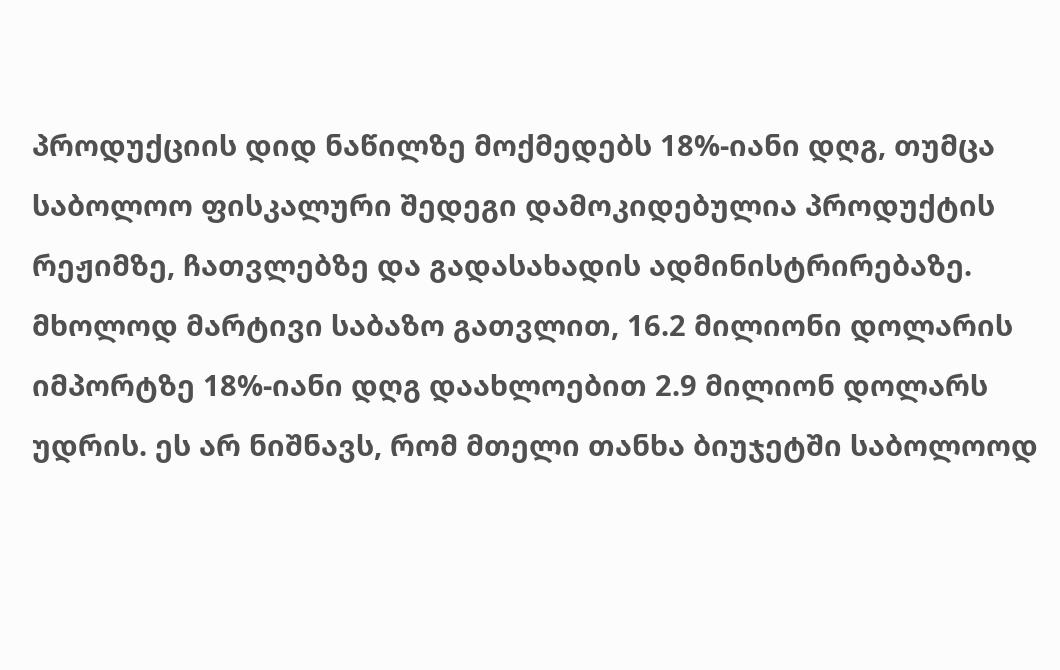პროდუქციის დიდ ნაწილზე მოქმედებს 18%-იანი დღგ, თუმცა საბოლოო ფისკალური შედეგი დამოკიდებულია პროდუქტის რეჟიმზე, ჩათვლებზე და გადასახადის ადმინისტრირებაზე. მხოლოდ მარტივი საბაზო გათვლით, 16.2 მილიონი დოლარის იმპორტზე 18%-იანი დღგ დაახლოებით 2.9 მილიონ დოლარს უდრის. ეს არ ნიშნავს, რომ მთელი თანხა ბიუჯეტში საბოლოოდ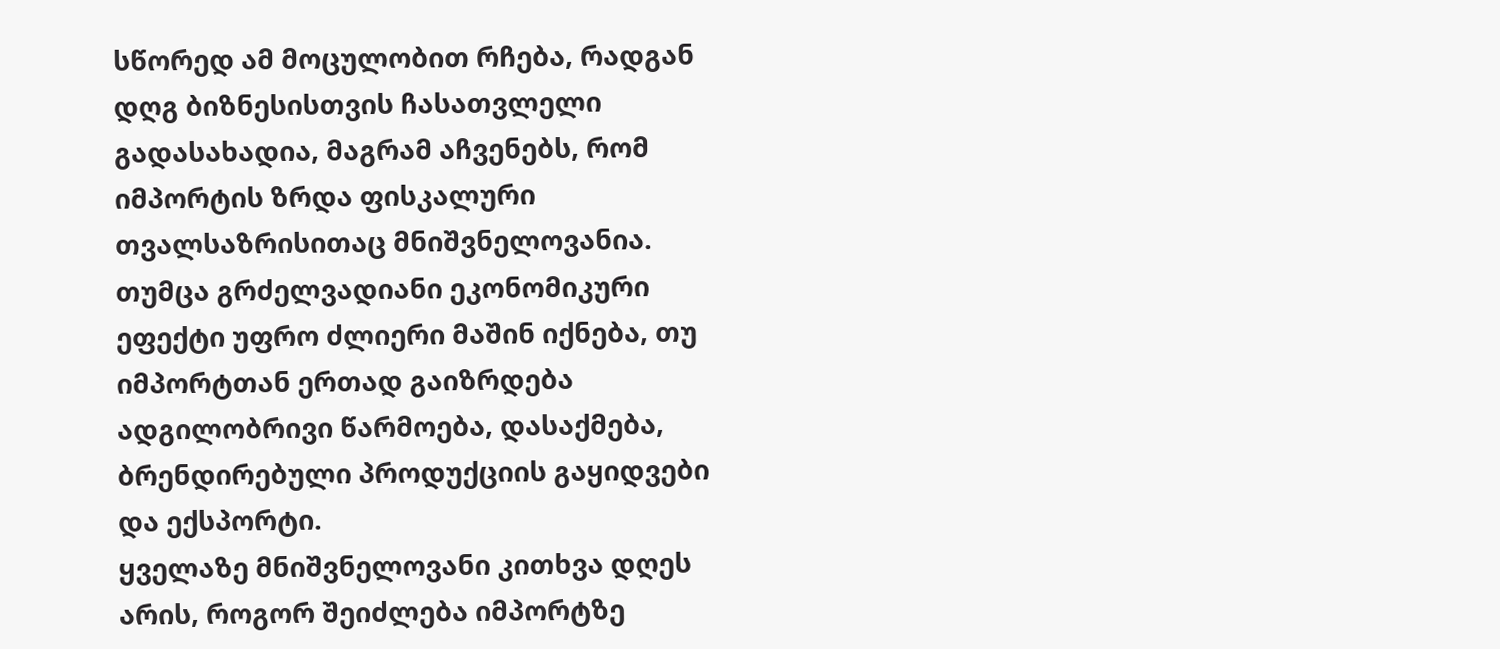სწორედ ამ მოცულობით რჩება, რადგან დღგ ბიზნესისთვის ჩასათვლელი გადასახადია, მაგრამ აჩვენებს, რომ იმპორტის ზრდა ფისკალური თვალსაზრისითაც მნიშვნელოვანია. თუმცა გრძელვადიანი ეკონომიკური ეფექტი უფრო ძლიერი მაშინ იქნება, თუ იმპორტთან ერთად გაიზრდება ადგილობრივი წარმოება, დასაქმება, ბრენდირებული პროდუქციის გაყიდვები და ექსპორტი.
ყველაზე მნიშვნელოვანი კითხვა დღეს არის, როგორ შეიძლება იმპორტზე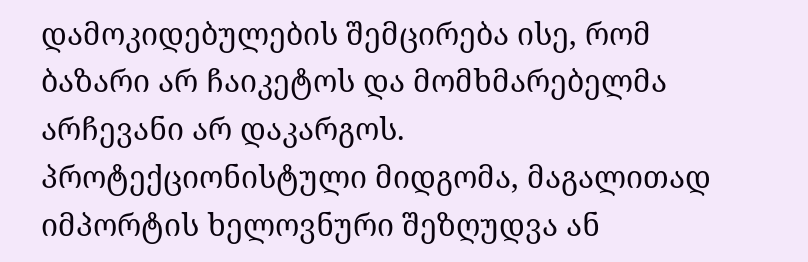დამოკიდებულების შემცირება ისე, რომ ბაზარი არ ჩაიკეტოს და მომხმარებელმა არჩევანი არ დაკარგოს. პროტექციონისტული მიდგომა, მაგალითად იმპორტის ხელოვნური შეზღუდვა ან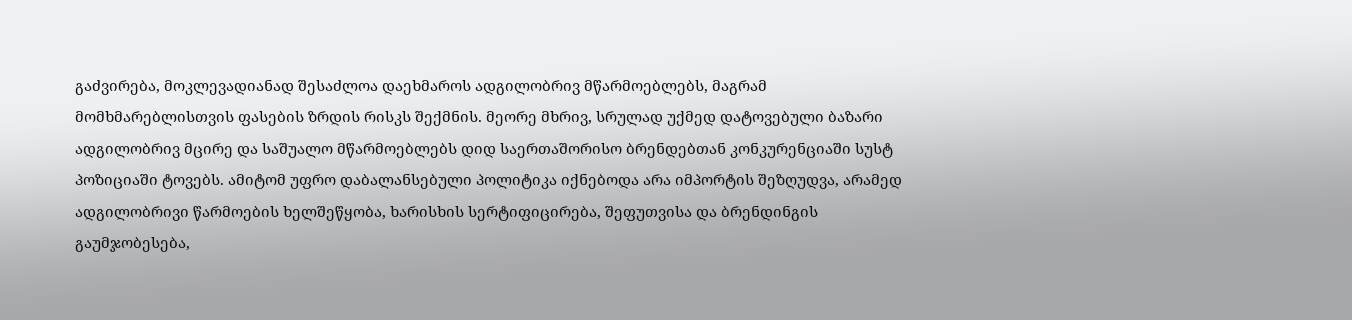გაძვირება, მოკლევადიანად შესაძლოა დაეხმაროს ადგილობრივ მწარმოებლებს, მაგრამ მომხმარებლისთვის ფასების ზრდის რისკს შექმნის. მეორე მხრივ, სრულად უქმედ დატოვებული ბაზარი ადგილობრივ მცირე და საშუალო მწარმოებლებს დიდ საერთაშორისო ბრენდებთან კონკურენციაში სუსტ პოზიციაში ტოვებს. ამიტომ უფრო დაბალანსებული პოლიტიკა იქნებოდა არა იმპორტის შეზღუდვა, არამედ ადგილობრივი წარმოების ხელშეწყობა, ხარისხის სერტიფიცირება, შეფუთვისა და ბრენდინგის გაუმჯობესება,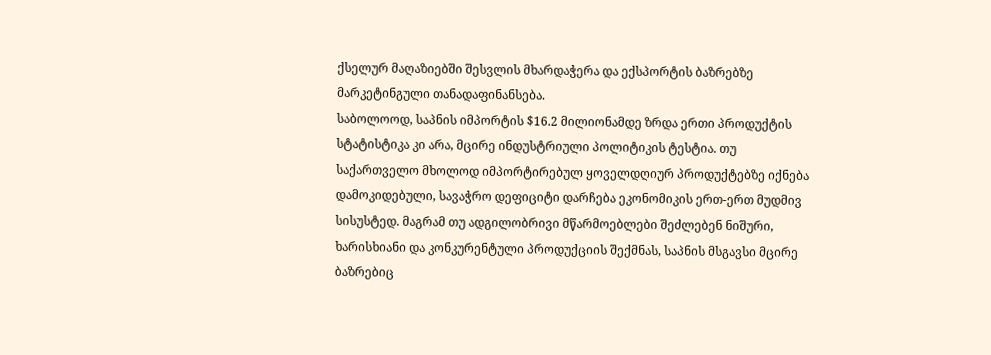ქსელურ მაღაზიებში შესვლის მხარდაჭერა და ექსპორტის ბაზრებზე მარკეტინგული თანადაფინანსება.
საბოლოოდ, საპნის იმპორტის $16.2 მილიონამდე ზრდა ერთი პროდუქტის სტატისტიკა კი არა, მცირე ინდუსტრიული პოლიტიკის ტესტია. თუ საქართველო მხოლოდ იმპორტირებულ ყოველდღიურ პროდუქტებზე იქნება დამოკიდებული, სავაჭრო დეფიციტი დარჩება ეკონომიკის ერთ-ერთ მუდმივ სისუსტედ. მაგრამ თუ ადგილობრივი მწარმოებლები შეძლებენ ნიშური, ხარისხიანი და კონკურენტული პროდუქციის შექმნას, საპნის მსგავსი მცირე ბაზრებიც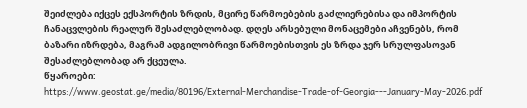შეიძლება იქცეს ექსპორტის ზრდის, მცირე წარმოებების გაძლიერებისა და იმპორტის ჩანაცვლების რეალურ შესაძლებლობად. დღეს არსებული მონაცემები აჩვენებს, რომ ბაზარი იზრდება, მაგრამ ადგილობრივი წარმოებისთვის ეს ზრდა ჯერ სრულფასოვან შესაძლებლობად არ ქცეულა.
წყაროები:
https://www.geostat.ge/media/80196/External-Merchandise-Trade-of-Georgia---January-May-2026.pdf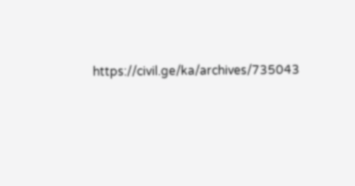https://civil.ge/ka/archives/735043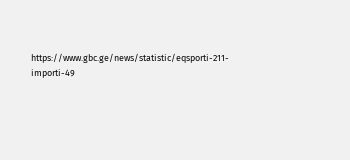https://www.gbc.ge/news/statistic/eqsporti-211-importi-49